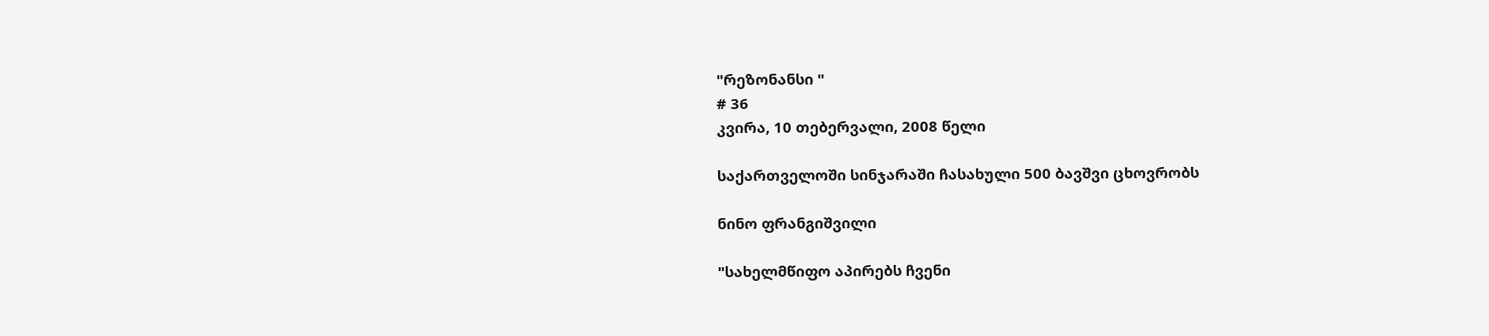"რეზონანსი "
# 36
კვირა, 10 თებერვალი, 2008 წელი

საქართველოში სინჯარაში ჩასახული 500 ბავშვი ცხოვრობს

ნინო ფრანგიშვილი

"სახელმწიფო აპირებს ჩვენი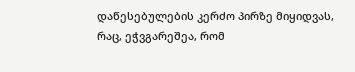დაწესებულების კერძო პირზე მიყიდვას, რაც, ეჭვგარეშეა, რომ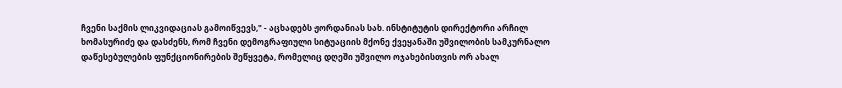ჩვენი საქმის ლიკვიდაციას გამოიწვევს," - აცხადებს ჟორდანიას სახ. ინსტიტუტის დირექტორი არჩილ ხომასურიძე და დასძენს, რომ ჩვენი დემოგრაფიული სიტუაციის მქონე ქვეყანაში უშვილობის სამკურნალო დაწესებულების ფუნქციონირების შეწყვეტა, რომელიც დღეში უშვილო ოჯახებისთვის ორ ახალ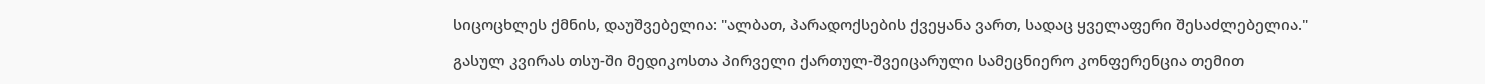სიცოცხლეს ქმნის, დაუშვებელია: "ალბათ, პარადოქსების ქვეყანა ვართ, სადაც ყველაფერი შესაძლებელია."

გასულ კვირას თსუ-ში მედიკოსთა პირველი ქართულ-შვეიცარული სამეცნიერო კონფერენცია თემით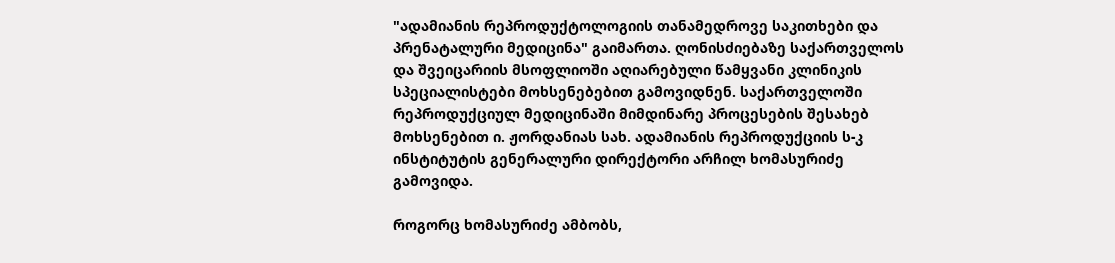"ადამიანის რეპროდუქტოლოგიის თანამედროვე საკითხები და პრენატალური მედიცინა" გაიმართა. ღონისძიებაზე საქართველოს და შვეიცარიის მსოფლიოში აღიარებული წამყვანი კლინიკის სპეციალისტები მოხსენებებით გამოვიდნენ. საქართველოში რეპროდუქციულ მედიცინაში მიმდინარე პროცესების შესახებ მოხსენებით ი. ჟორდანიას სახ. ადამიანის რეპროდუქციის ს-კ ინსტიტუტის გენერალური დირექტორი არჩილ ხომასურიძე გამოვიდა.

როგორც ხომასურიძე ამბობს,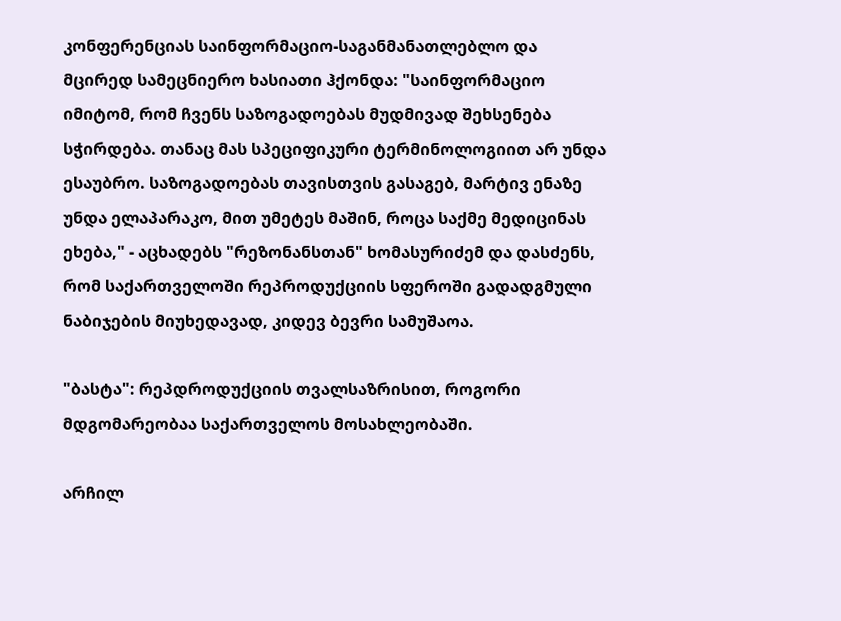კონფერენციას საინფორმაციო-საგანმანათლებლო და მცირედ სამეცნიერო ხასიათი ჰქონდა: "საინფორმაციო იმიტომ, რომ ჩვენს საზოგადოებას მუდმივად შეხსენება სჭირდება. თანაც მას სპეციფიკური ტერმინოლოგიით არ უნდა ესაუბრო. საზოგადოებას თავისთვის გასაგებ, მარტივ ენაზე უნდა ელაპარაკო, მით უმეტეს მაშინ, როცა საქმე მედიცინას ეხება," - აცხადებს "რეზონანსთან" ხომასურიძემ და დასძენს, რომ საქართველოში რეპროდუქციის სფეროში გადადგმული ნაბიჯების მიუხედავად, კიდევ ბევრი სამუშაოა.

"ბასტა": რეპდროდუქციის თვალსაზრისით, როგორი მდგომარეობაა საქართველოს მოსახლეობაში.

არჩილ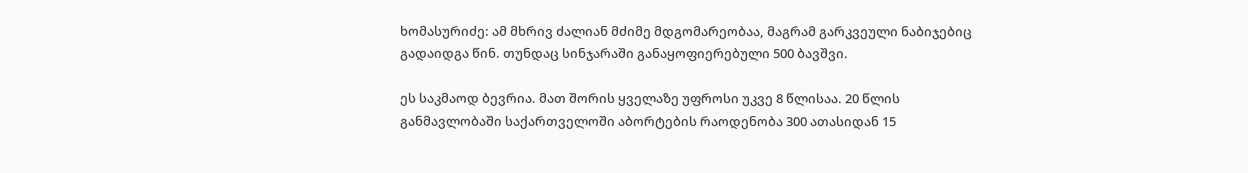ხომასურიძე: ამ მხრივ ძალიან მძიმე მდგომარეობაა, მაგრამ გარკვეული ნაბიჯებიც გადაიდგა წინ. თუნდაც სინჯარაში განაყოფიერებული 500 ბავშვი.

ეს საკმაოდ ბევრია. მათ შორის ყველაზე უფროსი უკვე 8 წლისაა. 20 წლის განმავლობაში საქართველოში აბორტების რაოდენობა 300 ათასიდან 15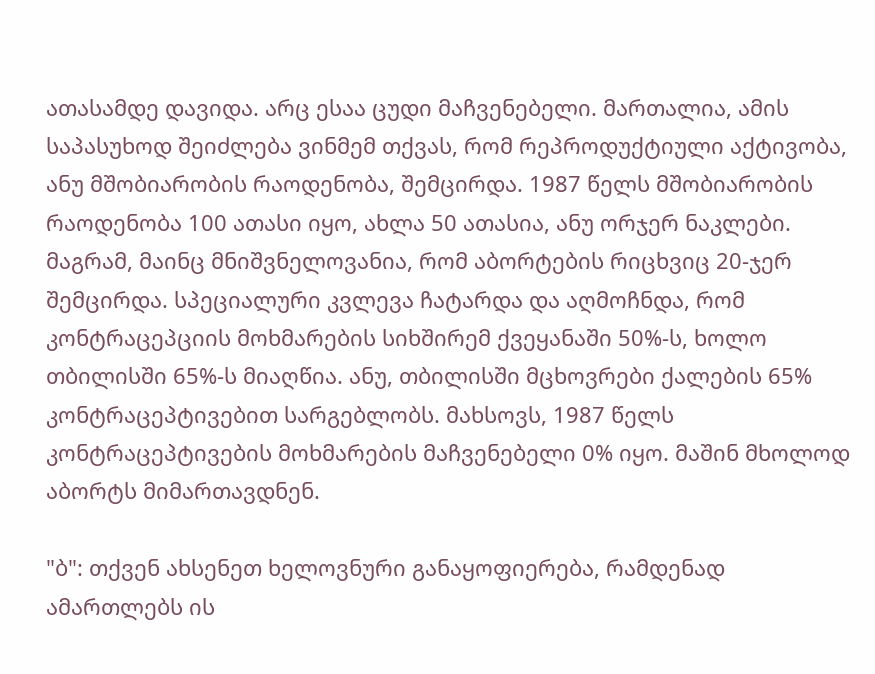ათასამდე დავიდა. არც ესაა ცუდი მაჩვენებელი. მართალია, ამის საპასუხოდ შეიძლება ვინმემ თქვას, რომ რეპროდუქტიული აქტივობა, ანუ მშობიარობის რაოდენობა, შემცირდა. 1987 წელს მშობიარობის რაოდენობა 100 ათასი იყო, ახლა 50 ათასია, ანუ ორჯერ ნაკლები. მაგრამ, მაინც მნიშვნელოვანია, რომ აბორტების რიცხვიც 20-ჯერ შემცირდა. სპეციალური კვლევა ჩატარდა და აღმოჩნდა, რომ კონტრაცეპციის მოხმარების სიხშირემ ქვეყანაში 50%-ს, ხოლო თბილისში 65%-ს მიაღწია. ანუ, თბილისში მცხოვრები ქალების 65% კონტრაცეპტივებით სარგებლობს. მახსოვს, 1987 წელს კონტრაცეპტივების მოხმარების მაჩვენებელი 0% იყო. მაშინ მხოლოდ აბორტს მიმართავდნენ.

"ბ": თქვენ ახსენეთ ხელოვნური განაყოფიერება, რამდენად ამართლებს ის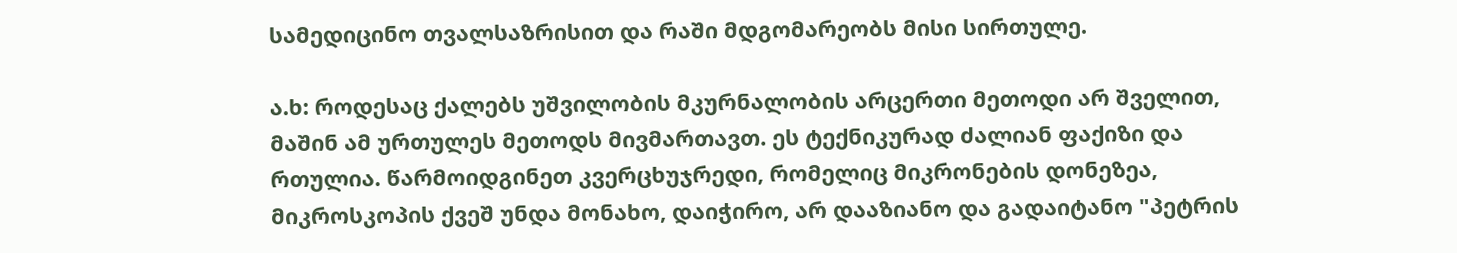სამედიცინო თვალსაზრისით და რაში მდგომარეობს მისი სირთულე.

ა.ხ: როდესაც ქალებს უშვილობის მკურნალობის არცერთი მეთოდი არ შველით, მაშინ ამ ურთულეს მეთოდს მივმართავთ. ეს ტექნიკურად ძალიან ფაქიზი და რთულია. წარმოიდგინეთ კვერცხუჯრედი, რომელიც მიკრონების დონეზეა, მიკროსკოპის ქვეშ უნდა მონახო, დაიჭირო, არ დააზიანო და გადაიტანო "პეტრის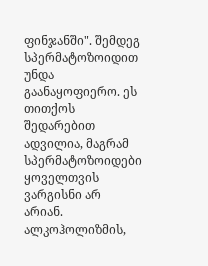ფინჯანში". შემდეგ სპერმატოზოიდით უნდა გაანაყოფიერო. ეს თითქოს შედარებით ადვილია, მაგრამ სპერმატოზოიდები ყოველთვის ვარგისნი არ არიან. ალკოჰოლიზმის,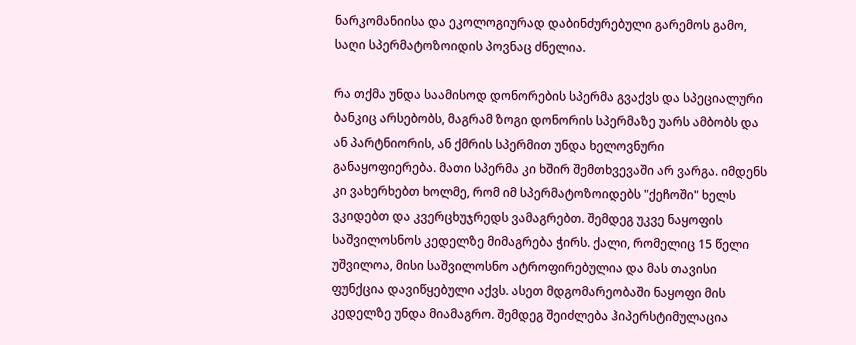ნარკომანიისა და ეკოლოგიურად დაბინძურებული გარემოს გამო, საღი სპერმატოზოიდის პოვნაც ძნელია.

რა თქმა უნდა საამისოდ დონორების სპერმა გვაქვს და სპეციალური ბანკიც არსებობს, მაგრამ ზოგი დონორის სპერმაზე უარს ამბობს და ან პარტნიორის, ან ქმრის სპერმით უნდა ხელოვნური განაყოფიერება. მათი სპერმა კი ხშირ შემთხვევაში არ ვარგა. იმდენს კი ვახერხებთ ხოლმე, რომ იმ სპერმატოზოიდებს "ქეჩოში" ხელს ვკიდებთ და კვერცხუჯრედს ვამაგრებთ. შემდეგ უკვე ნაყოფის საშვილოსნოს კედელზე მიმაგრება ჭირს. ქალი, რომელიც 15 წელი უშვილოა, მისი საშვილოსნო ატროფირებულია და მას თავისი ფუნქცია დავიწყებული აქვს. ასეთ მდგომარეობაში ნაყოფი მის კედელზე უნდა მიამაგრო. შემდეგ შეიძლება ჰიპერსტიმულაცია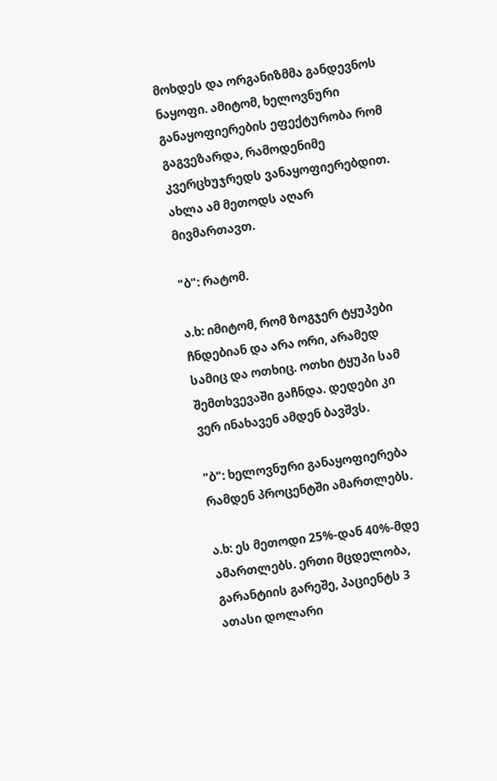მოხდეს და ორგანიზმმა განდევნოს ნაყოფი. ამიტომ, ხელოვნური განაყოფიერების ეფექტურობა რომ გაგვეზარდა, რამოდენიმე კვერცხუჯრედს ვანაყოფიერებდით. ახლა ამ მეთოდს აღარ მივმართავთ.

"ბ": რატომ.

ა.ხ: იმიტომ, რომ ზოგჯერ ტყუპები ჩნდებიან და არა ორი, არამედ სამიც და ოთხიც. ოთხი ტყუპი სამ შემთხვევაში გაჩნდა. დედები კი ვერ ინახავენ ამდენ ბავშვს.

"ბ": ხელოვნური განაყოფიერება რამდენ პროცენტში ამართლებს.

ა.ხ: ეს მეთოდი 25%-დან 40%-მდე ამართლებს. ერთი მცდელობა, გარანტიის გარეშე, პაციენტს 3 ათასი დოლარი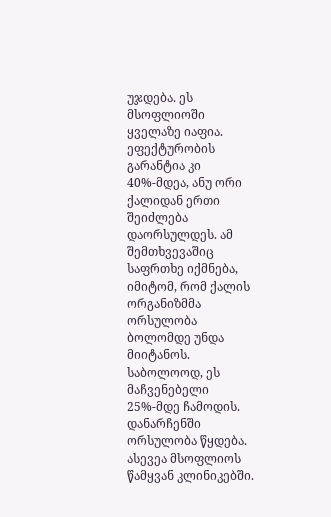უჯდება. ეს მსოფლიოში ყველაზე იაფია. ეფექტურობის გარანტია კი 40%-მდეა, ანუ ორი ქალიდან ერთი შეიძლება დაორსულდეს. ამ შემთხვევაშიც საფრთხე იქმნება, იმიტომ, რომ ქალის ორგანიზმმა ორსულობა ბოლომდე უნდა მიიტანოს. საბოლოოდ, ეს მაჩვენებელი 25%-მდე ჩამოდის. დანარჩენში ორსულობა წყდება. ასევეა მსოფლიოს წამყვან კლინიკებში.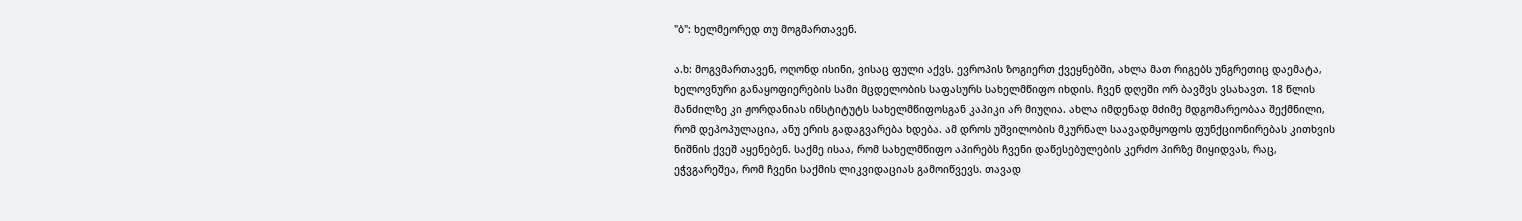"ბ": ხელმეორედ თუ მოგმართავენ.

ა.ხ: მოგვმართავენ, ოღონდ ისინი, ვისაც ფული აქვს. ევროპის ზოგიერთ ქვეყნებში, ახლა მათ რიგებს უნგრეთიც დაემატა, ხელოვნური განაყოფიერების სამი მცდელობის საფასურს სახელმწიფო იხდის. ჩვენ დღეში ორ ბავშვს ვსახავთ. 18 წლის მანძილზე კი ჟორდანიას ინსტიტუტს სახელმწიფოსგან კაპიკი არ მიუღია. ახლა იმდენად მძიმე მდგომარეობაა შექმნილი, რომ დეპოპულაცია, ანუ ერის გადაგვარება ხდება. ამ დროს უშვილობის მკურნალ საავადმყოფოს ფუნქციონირებას კითხვის ნიშნის ქვეშ აყენებენ. საქმე ისაა, რომ სახელმწიფო აპირებს ჩვენი დაწესებულების კერძო პირზე მიყიდვას, რაც, ეჭვგარეშეა, რომ ჩვენი საქმის ლიკვიდაციას გამოიწვევს. თავად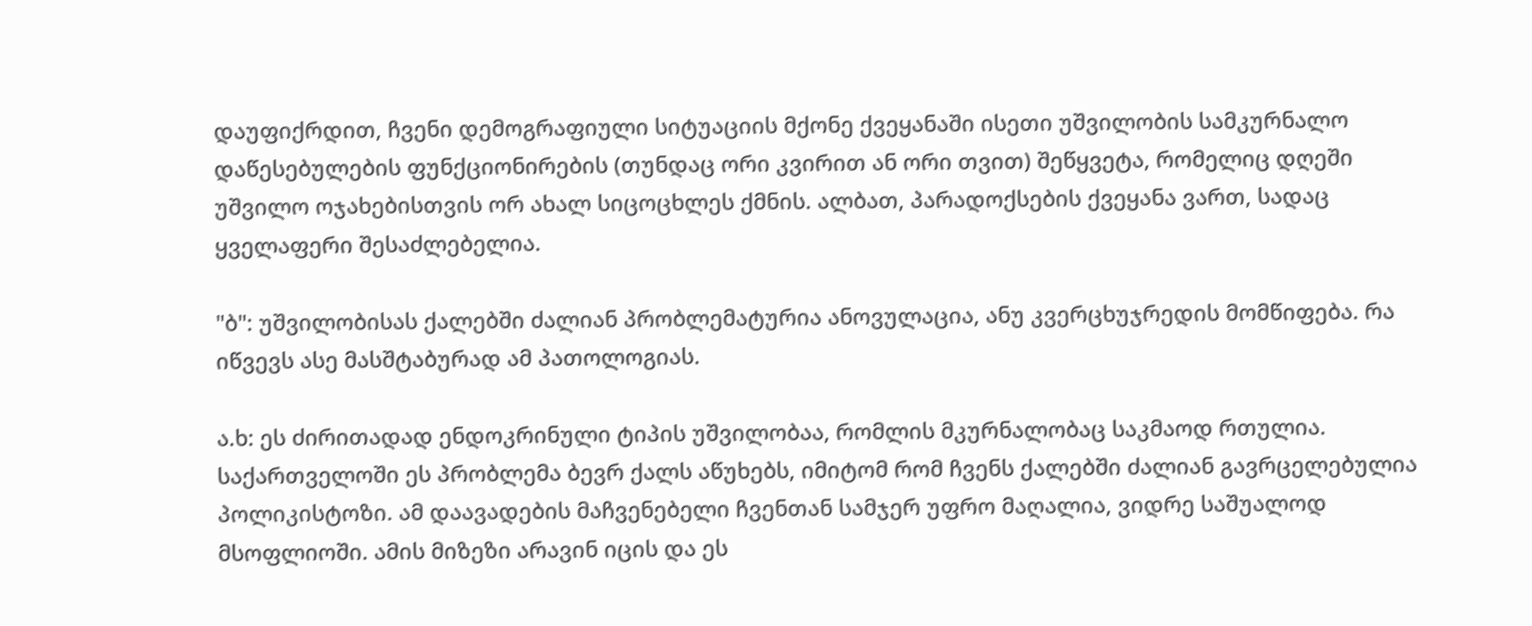დაუფიქრდით, ჩვენი დემოგრაფიული სიტუაციის მქონე ქვეყანაში ისეთი უშვილობის სამკურნალო დაწესებულების ფუნქციონირების (თუნდაც ორი კვირით ან ორი თვით) შეწყვეტა, რომელიც დღეში უშვილო ოჯახებისთვის ორ ახალ სიცოცხლეს ქმნის. ალბათ, პარადოქსების ქვეყანა ვართ, სადაც ყველაფერი შესაძლებელია.

"ბ": უშვილობისას ქალებში ძალიან პრობლემატურია ანოვულაცია, ანუ კვერცხუჯრედის მომწიფება. რა იწვევს ასე მასშტაბურად ამ პათოლოგიას.

ა.ხ: ეს ძირითადად ენდოკრინული ტიპის უშვილობაა, რომლის მკურნალობაც საკმაოდ რთულია. საქართველოში ეს პრობლემა ბევრ ქალს აწუხებს, იმიტომ რომ ჩვენს ქალებში ძალიან გავრცელებულია პოლიკისტოზი. ამ დაავადების მაჩვენებელი ჩვენთან სამჯერ უფრო მაღალია, ვიდრე საშუალოდ მსოფლიოში. ამის მიზეზი არავინ იცის და ეს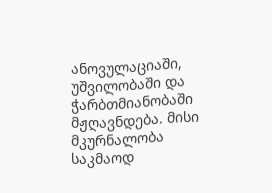ანოვულაციაში, უშვილობაში და ჭარბთმიანობაში მჟღავნდება. მისი მკურნალობა საკმაოდ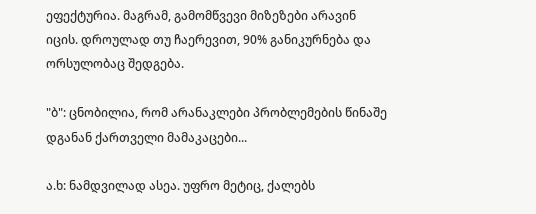ეფექტურია. მაგრამ, გამომწვევი მიზეზები არავინ იცის. დროულად თუ ჩაერევით, 90% განიკურნება და ორსულობაც შედგება.

"ბ": ცნობილია, რომ არანაკლები პრობლემების წინაშე დგანან ქართველი მამაკაცები...

ა.ხ: ნამდვილად ასეა. უფრო მეტიც, ქალებს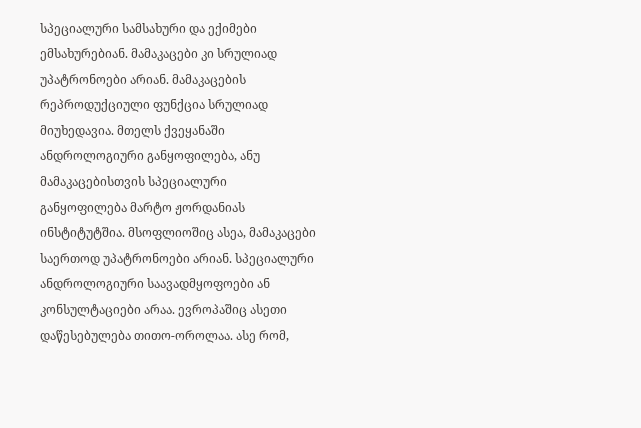სპეციალური სამსახური და ექიმები ემსახურებიან. მამაკაცები კი სრულიად უპატრონოები არიან. მამაკაცების რეპროდუქციული ფუნქცია სრულიად მიუხედავია. მთელს ქვეყანაში ანდროლოგიური განყოფილება, ანუ მამაკაცებისთვის სპეციალური განყოფილება მარტო ჟორდანიას ინსტიტუტშია. მსოფლიოშიც ასეა, მამაკაცები საერთოდ უპატრონოები არიან. სპეციალური ანდროლოგიური საავადმყოფოები ან კონსულტაციები არაა. ევროპაშიც ასეთი დაწესებულება თითო-ოროლაა. ასე რომ,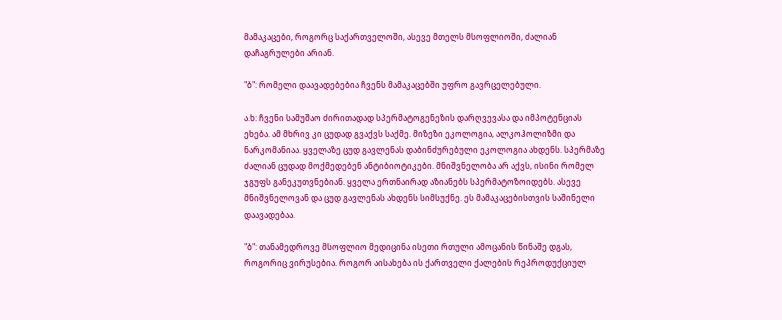მამაკაცები, როგორც საქართველოში, ასევე მთელს მსოფლიოში, ძალიან დაჩაგრულები არიან.

"ბ": რომელი დაავადებებია ჩვენს მამაკაცებში უფრო გავრცელებული.

ა.ხ: ჩვენი სამუშაო ძირითადად სპერმატოგენეზის დარღვევასა და იმპოტენციას ეხება. ამ მხრივ კი ცუდად გვაქვს საქმე. მიზეზი ეკოლოგია, ალკოჰოლიზმი და ნარკომანიაა. ყველაზე ცუდ გავლენას დაბინძურებული ეკოლოგია ახდენს. სპერმაზე ძალიან ცუდად მოქმედებენ ანტიბიოტიკები. მნიშვნელობა არ აქვს, ისინი რომელ ჯგუფს განეკუთვნებიან. ყველა ერთნაირად აზიანებს სპერმატოზოიდებს. ასევე მნიშვნელოვან და ცუდ გავლენას ახდენს სიმსუქნე. ეს მამაკაცებისთვის საშინელი დაავადებაა.

"ბ": თანამედროვე მსოფლიო მედიცინა ისეთი რთული ამოცანის წინაშე დგას, როგორიც ვირუსებია. როგორ აისახება ის ქართველი ქალების რეპროდუქციულ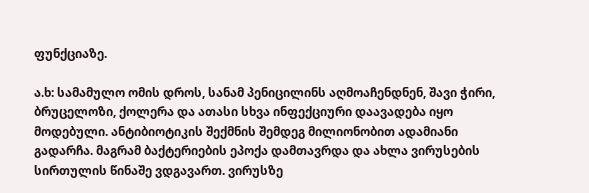ფუნქციაზე.

ა.ხ: სამამულო ომის დროს, სანამ პენიცილინს აღმოაჩენდნენ, შავი ჭირი, ბრუცელოზი, ქოლერა და ათასი სხვა ინფექციური დაავადება იყო მოდებული. ანტიბიოტიკის შექმნის შემდეგ მილიონობით ადამიანი გადარჩა. მაგრამ ბაქტერიების ეპოქა დამთავრდა და ახლა ვირუსების სირთულის წინაშე ვდგავართ. ვირუსზე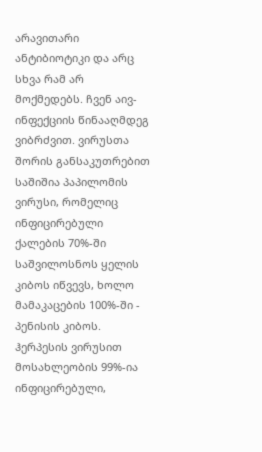არავითარი ანტიბიოტიკი და არც სხვა რამ არ მოქმედებს. ჩვენ აივ-ინფექციის წინააღმდეგ ვიბრძვით. ვირუსთა შორის განსაკუთრებით საშიშია პაპილომის ვირუსი, რომელიც ინფიცირებული ქალების 70%-ში საშვილოსნოს ყელის კიბოს იწვევს, ხოლო მამაკაცების 100%-ში - პენისის კიბოს. ჰერპესის ვირუსით მოსახლეობის 99%-ია ინფიცირებული,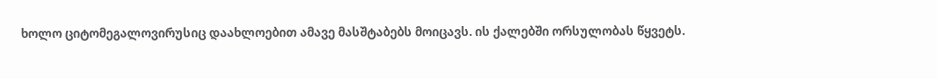ხოლო ციტომეგალოვირუსიც დაახლოებით ამავე მასშტაბებს მოიცავს. ის ქალებში ორსულობას წყვეტს.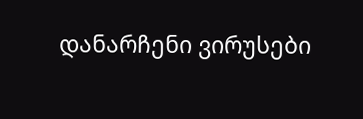დანარჩენი ვირუსები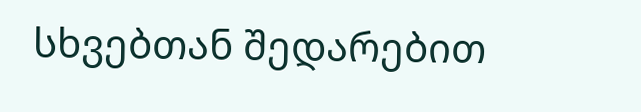სხვებთან შედარებით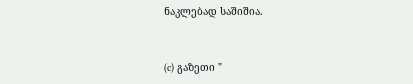ნაკლებად საშიშია.



(c) გაზეთი "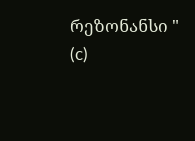რეზონანსი "
(c)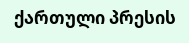ქართული პრესის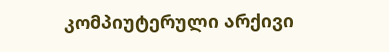კომპიუტერული არქივი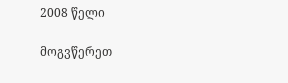2008 წელი

მოგვწერეთ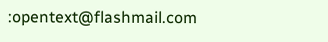:opentext@flashmail.com